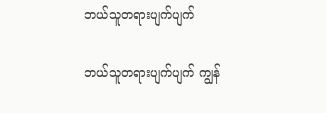ဘယ်သူတရားပျက်ပျက်

ဘယ်သူတရားပျက်ပျက် ကျွန်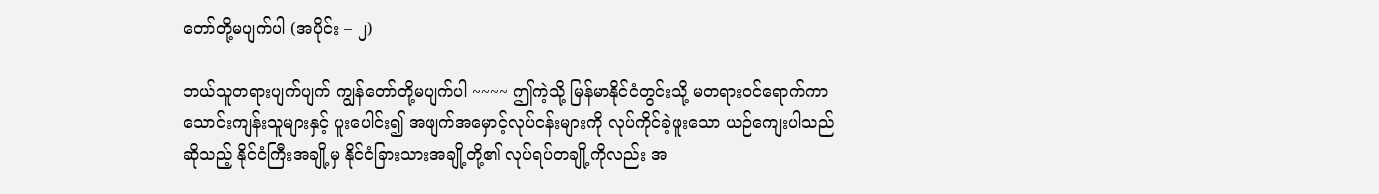တော်တို့မပျက်ပါ (အပိုင်း – ၂)

ဘယ်သူတရားပျက်ပျက် ကျွန်တော်တို့မပျက်ပါ ~~~~ ဤကဲ့သို့ မြန်မာနိုင်ငံတွင်းသို့ မတရားဝင်ရောက်ကာ သောင်းကျန်းသူများနှင့် ပူးပေါင်း၍ အဖျက်အမှောင့်လုပ်ငန်းများကို လုပ်ကိုင်ခဲ့ဖူးသော ယဉ်ကျေးပါသည်ဆိုသည့် နိုင်ငံကြီးအချို့မှ နိုင်ငံခြားသားအချို့တို့၏ လုပ်ရပ်တချို့ကိုလည်း အ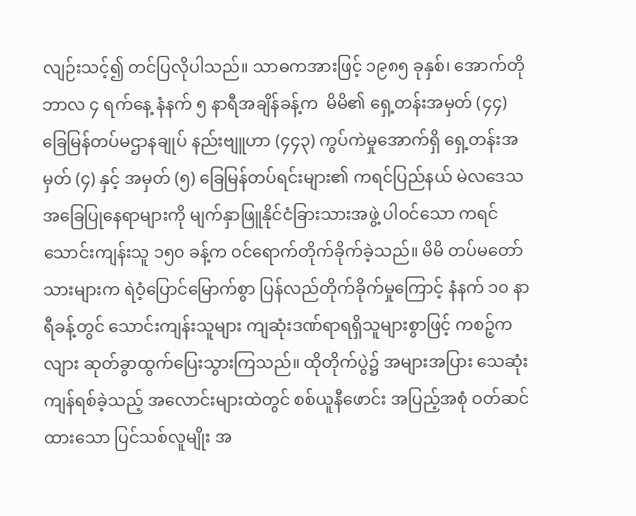လျဉ်းသင့်၍ တင်ပြလိုပါသည်။ သာဓကအားဖြင့် ၁၉၈၅ ခုနှစ်၊ အောက်တိုဘာလ ၄ ရက်နေ့ နံနက် ၅ နာရီအချိန်ခန့်က  မိမိ၏ ရှေ့တန်းအမှတ် (၄၄) ခြေမြန်တပ်မဌာနချုပ် နည်းဗျူဟာ (၄၄၃) ကွပ်ကဲမှုအောက်ရှိ ရှေ့တန်းအမှတ် (၄) နှင့် အမှတ် (၅) ခြေမြန်တပ်ရင်းများ၏ ကရင်ပြည်နယ် မဲလဒေသ အခြေပြုနေရာများကို မျက်နှာဖြူနိုင်ငံခြားသားအဖွဲ့ ပါဝင်သော ကရင်သောင်းကျန်းသူ ၁၅၀ ခန့်က ဝင်ရောက်တိုက်ခိုက်ခဲ့သည်။ မိမိ တပ်မတော်သားများက ရဲဝံ့ပြောင်မြောက်စွာ ပြန်လည်တိုက်ခိုက်မှုကြောင့် နံနက် ၁၀ နာရီခန့်တွင် သောင်းကျန်းသူများ ကျဆုံးဒဏ်ရာရရှိသူများစွာဖြင့် ကစဉ့်ကလျား ဆုတ်ခွာထွက်ပြေးသွားကြသည်။ ထိုတိုက်ပွဲ၌ အများအပြား သေဆုံးကျန်ရစ်ခဲ့သည့် အလောင်းများထဲတွင် စစ်ယူနီဖောင်း အပြည့်အစုံ ဝတ်ဆင်ထားသော ပြင်သစ်လူမျိုး အ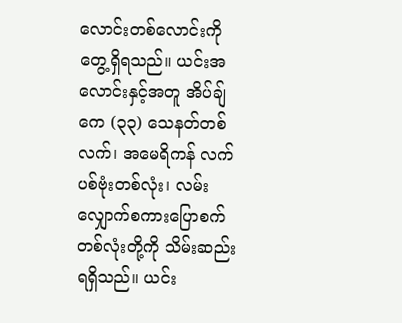လောင်းတစ်လောင်းကို တွေ့ရှိရသည်။ ယင်းအလောင်းနှင့်အတူ အိပ်ချ်ကေ (၃၃) သေနတ်တစ်လက်၊ အမေရိကန် လက်ပစ်ဗုံးတစ်လုံး၊ လမ်းလျှောက်စကားပြောစက်တစ်လုံးတို့ကို သိမ်းဆည်းရရှိသည်။ ယင်း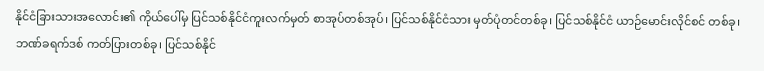နိုင်ငံခြားသားအလောင်း၏ ကိုယ်ပေါ်မှ ပြင်သစ်နိုင်ငံကူးလက်မှတ် စာအုပ်တစ်အုပ်၊ ပြင်သစ်နိုင်ငံသား မှတ်ပုံတင်တစ်ခု၊ ပြင်သစ်နိုင်ငံ ယာဉ်မောင်းလိုင်စင် တစ်ခု၊ ဘဏ်ခရက်ဒစ် ကတ်ပြားတစ်ခု၊ ပြင်သစ်နိုင်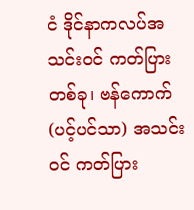ငံ ဒိုင်နာကလပ်အသင်းဝင် ကတ်ပြားတစ်ခု၊ ဗန်ကောက် (ပင့်ပင်သာ) အသင်းဝင် ကတ်ပြား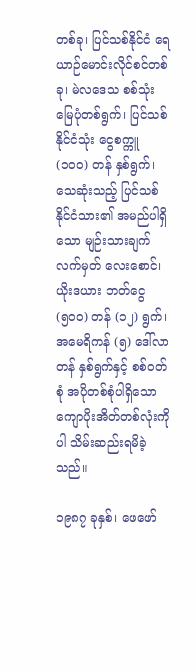တစ်ခု၊ ပြင်သစ်နိုင်ငံ ရေယာဉ်မောင်းလိုင်စင်တစ်ခု၊ မဲလဒေသ စစ်သုံးမြေပုံတစ်ရွက်၊ ပြင်သစ်နိုင်ငံသုံး ငွေစက္ကူ (၁၀၀) တန် နှစ်ရွက်၊ သေဆုံးသည့် ပြင်သစ်နိုင်ငံသား၏ အမည်ပါရှိသော မျဉ်းသားချက်လက်မှတ် လေးစောင်၊ ယိုးဒယား ဘတ်ငွေ (၅၀၀) တန် (၁၂) ရွက်၊ အမေရိကန် (၅) ဒေါ်လာတန် နှစ်ရွက်နှင့် စစ်ဝတ်စုံ အပိုတစ်စုံပါရှိသော ကျောပိုးအိတ်တစ်လုံးကိုပါ သိမ်းဆည်းရမိခဲ့သည်။

၁၉၈၇ ခုနှစ်၊ ဖေဖော်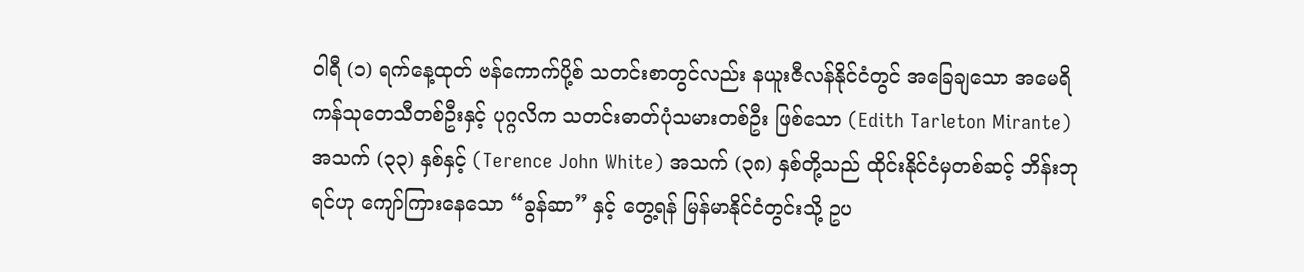ဝါရီ (၁) ရက်နေ့ထုတ် ဗန်ကောက်ပို့စ် သတင်းစာတွင်လည်း နယူးဇီလန်နိုင်ငံတွင် အခြေချသော အမေရိကန်သုတေသီတစ်ဦးနှင့် ပုဂ္ဂလိက သတင်းဓာတ်ပုံသမားတစ်ဦး ဖြစ်သော (Edith Tarleton Mirante) အသက် (၃၃) နှစ်နှင့် (Terence John White) အသက် (၃၈) နှစ်တို့သည် ထိုင်းနိုင်ငံမှတစ်ဆင့် ဘိန်းဘုရင်ဟု ကျော်ကြားနေသော “ခွန်ဆာ” နှင့် တွေ့ရန် မြန်မာနိုင်ငံတွင်းသို့ ဥပ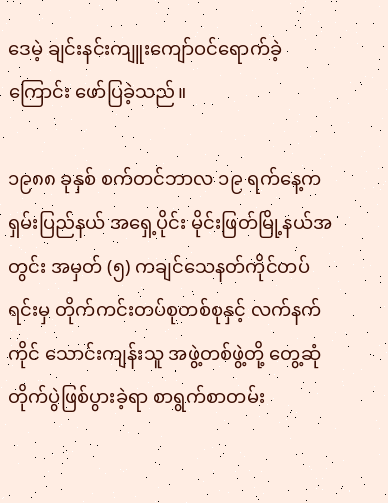ဒေမဲ့ ချင်းနင်းကျူးကျော်ဝင်ရောက်ခဲ့ကြောင်း ဖော်ပြခဲ့သည်။

၁၉၈၈ ခုနှစ် စက်တင်ဘာလ ၁၉ ရက်နေ့က ရှမ်းပြည်နယ် အရှေ့ပိုင်း မိုင်းဖြတ်မြို့နယ်အတွင်း အမှတ် (၅) ကချင်သေနတ်ကိုင်တပ်ရင်းမှ တိုက်ကင်းတပ်စုတစ်စုနှင့် လက်နက်ကိုင် သောင်းကျန်းသူ အဖွဲ့တစ်ဖွဲ့တို့ တွေ့ဆုံတိုက်ပွဲဖြစ်ပွားခဲ့ရာ စာရွက်စာတမ်း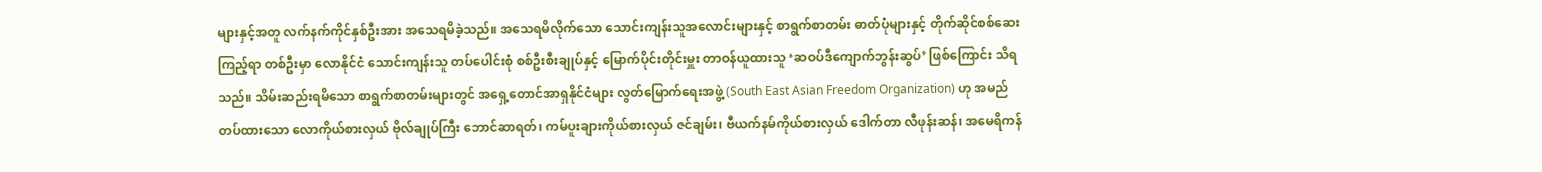များနှင့်အတူ လက်နက်ကိုင်နှစ်ဦးအား အသေရမိခဲ့သည်။ အသေရမိလိုက်သော သောင်းကျန်းသူအလောင်းများနှင့် စာရွက်စာတမ်း ဓာတ်ပုံများနှင့် တိုက်ဆိုင်စစ်ဆေးကြည့်ရာ တစ်ဦးမှာ လောနိုင်ငံ သောင်းကျန်းသူ တပ်ပေါင်းစုံ စစ်ဦးစီးချုပ်နှင့် မြောက်ပိုင်းတိုင်းမှူး တာဝန်ယူထားသူ ‘ဆဝပ်ဒီကျောက်ဘွန်းဆွပ်’ ဖြစ်ကြောင်း သိရသည်။ သိမ်းဆည်းရမိသော စာရွက်စာတမ်းများတွင် အရှေ့တောင်အာရှနိုင်ငံများ လွတ်မြောက်ရေးအဖွဲ့ (South East Asian Freedom Organization) ဟု အမည်တပ်ထားသော လောကိုယ်စားလှယ် ဗိုလ်ချုပ်ကြီး ဘောင်ဆာရတ်၊ ကမ်ပူးချားကိုယ်စားလှယ် ဇင်ချမ်း၊ ဗီယက်နမ်ကိုယ်စားလှယ် ဒေါက်တာ လီဖုန်းဆန်၊ အမေရိကန်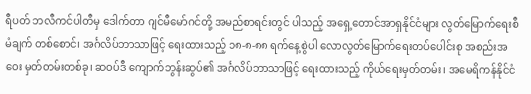ရီပတ် ဘလီကင်ပါတီမှ ဒေါက်တာ ဂျင်မီမော်ဂင်တို့ အမည်စာရင်းတွင် ပါသည့် အရှေ့တောင်အာရှနိုင်ငံများ လွတ်မြောက်ရေးစီမံချက် တစ်စောင်၊ အင်္ဂလိပ်ဘာသာဖြင့် ရေးထားသည့် ၁၈-၈-၈၈ ရက်နေ့စွဲပါ လောလွတ်မြောက်ရေးတပ်ပေါင်းစု အစည်းအဝေး မှတ်တမ်းတစ်ခု၊ ဆဝပ်ဒီ ကျောက်ဘွန်းဆွပ်၏ အင်္ဂလိပ်ဘာသာဖြင့် ရေးထားသည့် ကိုယ်ရေးမှတ်တမ်း၊ အမေရိကန်နိုင်ငံ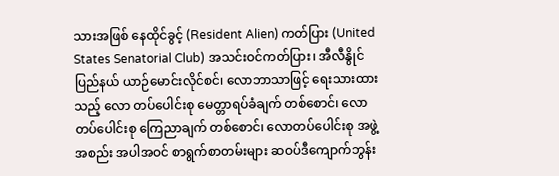သားအဖြစ် နေထိုင်ခွင့် (Resident Alien) ကတ်ပြား (United States Senatorial Club) အသင်းဝင်ကတ်ပြား၊ အီလီနွိုင်ပြည်နယ် ယာဉ်မောင်းလိုင်စင်၊ လောဘာသာဖြင့် ရေးသားထားသည့် လော တပ်ပေါင်းစု မေတ္တာရပ်ခံချက် တစ်စောင်၊ လောတပ်ပေါင်းစု ကြေညာချက် တစ်စောင်၊ လောတပ်ပေါင်းစု အဖွဲ့အစည်း အပါအဝင် စာရွက်စာတမ်းများ ဆဝပ်ဒီကျောက်ဘွန်း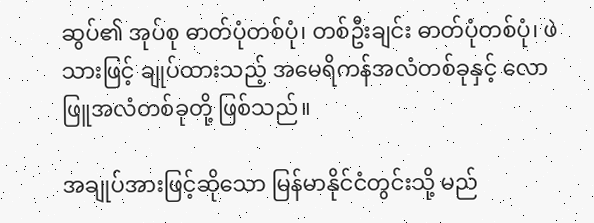ဆွပ်၏ အုပ်စု ဓာတ်ပုံတစ်ပုံ၊ တစ်ဦးချင်း ဓာတ်ပုံတစ်ပုံ၊ ဖဲသားဖြင့် ချုပ်ထားသည့် အမေရိကန်အလံတစ်ခုနှင့် လောဖြူအလံတစ်ခုတို့ ဖြစ်သည်။

အချုပ်အားဖြင့်ဆိုသော မြန်မာနိုင်ငံတွင်းသို့ မည်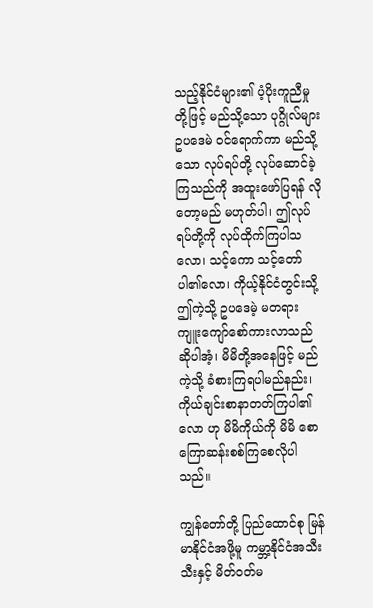သည့်နိုင်ငံများ၏ ပံ့ပိုးကူညီမှုတို့ဖြင့် မည်သို့သော ပုဂ္ဂိုလ်များ ဥပဒေမဲ ဝင်ရောက်ကာ မည်သို့သော လုပ်ရပ်တို့ လုပ်ဆောင်ခဲ့ကြသည်ကို အထူးဖော်ပြရန် လိုတော့မည် မဟုတ်ပါ၊ ဤလုပ်ရပ်တို့ကို လုပ်ထိုက်ကြပါသလော၊ သင့်ကော သင့်တော်ပါ၏လော၊ ကိုယ့်နိုင်ငံတွင်းသို့ ဤကဲ့သို့ ဥပဒေမဲ့ မတရား ကျူးကျော်စော်ကားလာသည် ဆိုပါအံ့၊ မိမိတို့အနေဖြင့် မည်ကဲ့သို့ ခံစားကြရပါမည်နည်း၊ ကိုယ်ချင်းစာနာတတ်ကြပါ၏လော ဟု မိမိကိုယ်ကို မိမိ စောကြောဆန်းစစ်ကြစေလိုပါသည်။

ကျွန်တော်တို့ ပြည်ထောင်စု မြန်မာနိုင်ငံအဖို့မူ ကမ္ဘာ့နိုင်ငံအသီးသီးနှင့် မိတ်ဝတ်မ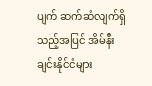ပျက် ဆက်ဆံလျက်ရှိသည့်အပြင် အိမ်နီးချင်းနိုင်ငံများ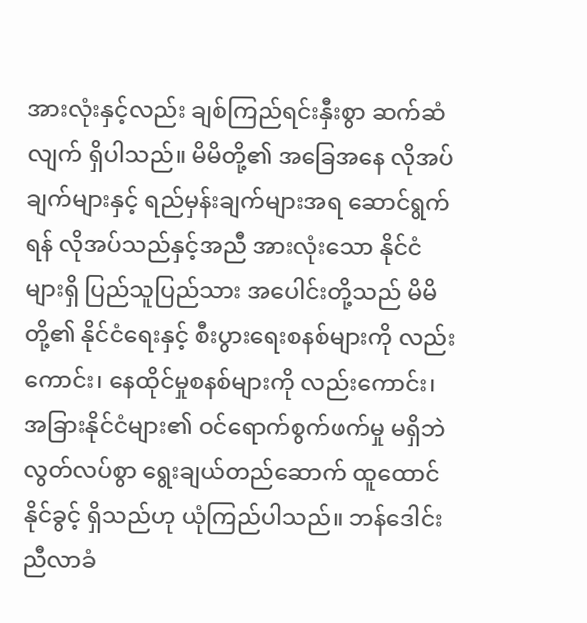အားလုံးနှင့်လည်း ချစ်ကြည်ရင်းနှီးစွာ ဆက်ဆံလျက် ရှိပါသည်။ မိမိတို့၏ အခြေအနေ လိုအပ်ချက်များနှင့် ရည်မှန်းချက်များအရ ဆောင်ရွက်ရန် လိုအပ်သည်နှင့်အညီ အားလုံးသော နိုင်ငံများရှိ ပြည်သူပြည်သား အပေါင်းတို့သည် မိမိတို့၏ နိုင်ငံရေးနှင့် စီးပွားရေးစနစ်များကို လည်းကောင်း၊ နေထိုင်မှုစနစ်များကို လည်းကောင်း၊ အခြားနိုင်ငံများ၏ ဝင်ရောက်စွက်ဖက်မှု မရှိဘဲ လွတ်လပ်စွာ ရွေးချယ်တည်ဆောက် ထူထောင်နိုင်ခွင့် ရှိသည်ဟု ယုံကြည်ပါသည်။ ဘန်ဒေါင်းညီလာခံ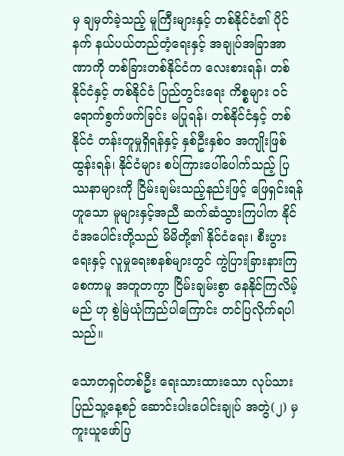မှ ချမှတ်ခဲ့သည့် မူကြီးများနှင့် တစ်နိုင်ငံ၏ ပိုင်နက် နယ်ပယ်တည်တံ့ရေးနှင့် အချုပ်အခြာအာဏာကို တစ်ခြားတစ်နိုင်ငံက လေးစားရန်၊ တစ်နိုင်ငံနှင့် တစ်နိုင်ငံ ပြည်တွင်းရေး ကိစ္စများ ဝင်ရောက်စွက်ဖက်ခြင်း မပြုရန်၊ တစ်နိုင်ငံနှင့် တစ်နိုင်ငံ တန်းတူမှုရှိရန်နှင့် နှစ်ဦးနှစ်ဝ အကျိုးဖြစ်ထွန်းရန်၊ နိုင်ငံများ စပ်ကြားပေါ်ပေါက်သည့် ပြဿနာများကို ငြိမ်းချမ်းသည့်နည်းဖြင့် ဖြေရှင်းရန် ဟူသော မူများနှင့်အညီ ဆက်ဆံသွားကြပါက နိုင်ငံအပေါင်းတို့သည် မိမိတို့၏ နိုင်ငံရေး၊ စီးပွားရေးနှင့် လူမှုရေးစနစ်များတွင် ကွဲပြားခြားနားကြစေကာမူ အတူတကွာ ငြိမ်းချမ်းစွာ နေနိုင်ကြလိမ့်မည် ဟု စွဲမြဲယုံကြည်ပါကြောင်း တင်ပြလိုက်ရပါသည်။

သောတရှင်တစ်ဦး ရေးသားထားသော လုပ်သားပြည်သူ့နေ့စဉ် ဆောင်းပါးပေါင်းချုပ် အတွဲ(၂) မှ ကူးယူဖော်ပြ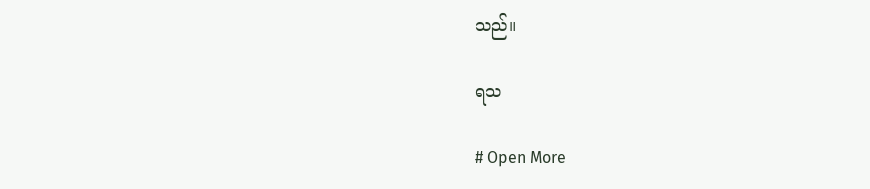သည်။

ရသ

# Open More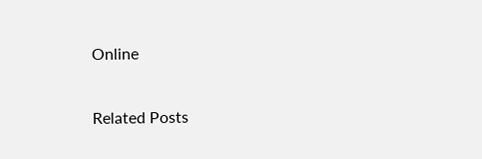Online

Related Posts